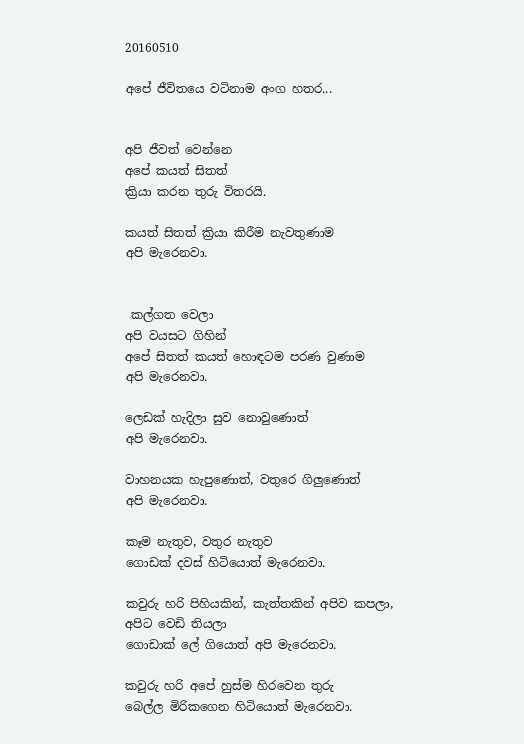20160510

අපේ ජීවිතයෙ වටිනාම අංග හතර...


අපි ජීවත් වෙන්නෙ
අපේ කයත් සිතත්
ක්‍රියා කරන තුරු විතරයි.

කයත් සිතත් ක්‍රියා කිරීම නැවතුණාම
අපි මැරෙනවා.


 කල්ගත වෙලා
අපි වයසට ගිහින්
අපේ සිතත් කයත් හොඳටම පරණ වුණාම
අපි මැරෙනවා.

ලෙඩක් හැදිලා සුව නොවුණොත්
අපි මැරෙනවා.

වාහනයක හැපුණොත්, වතුරෙ ගිලුණොත්
අපි මැරෙනවා.

කෑම නැතුව, වතුර නැතුව
ගොඩක් දවස් හිටියොත් මැරෙනවා.

කවුරු හරි පිහියකින්, කැත්තකින් අපිව කපලා,
අපිට වෙඩි තියලා
ගොඩාක් ලේ ගියොත් අපි මැරෙනවා.

කවුරු හරි අපේ හුස්ම හිරවෙන තුරු
බෙල්ල මිරිකගෙන හිටියොත් මැරෙනවා.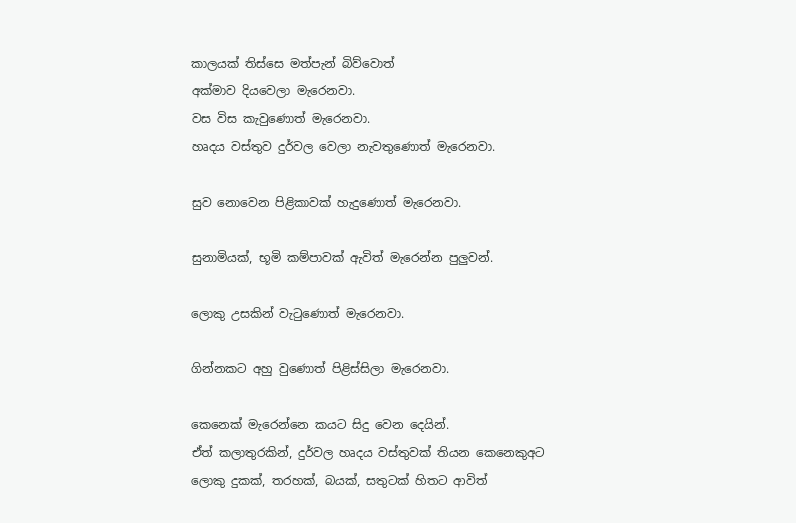කාලයක් තිස්සෙ මත්පැන් බිව්වොත්
අක්මාව දියවෙලා මැරෙනවා.
වස විස කැවුණොත් මැරෙනවා.
හෘදය වස්තුව දුර්වල වෙලා නැවතුණොත් මැරෙනවා.

සුව නොවෙන පිළිකාවක් හැදුණොත් මැරෙනවා.

සුනාමියක්, භූමි කම්පාවක් ඇවිත් මැරෙන්න පුලුවන්.

ලොකු උසකින් වැටුණොත් මැරෙනවා.

ගින්නකට අහු වුණොත් පිළිස්සිලා මැරෙනවා.

කෙනෙක් මැරෙන්නෙ කයට සිදු වෙන දෙයින්.
ඒත් කලාතුරකින්, දුර්වල හෘදය වස්තුවක් තියන කෙනෙකුඅට
ලොකු දුකක්, තරහක්, බයක්, සතුටක් හිතට ආවිත්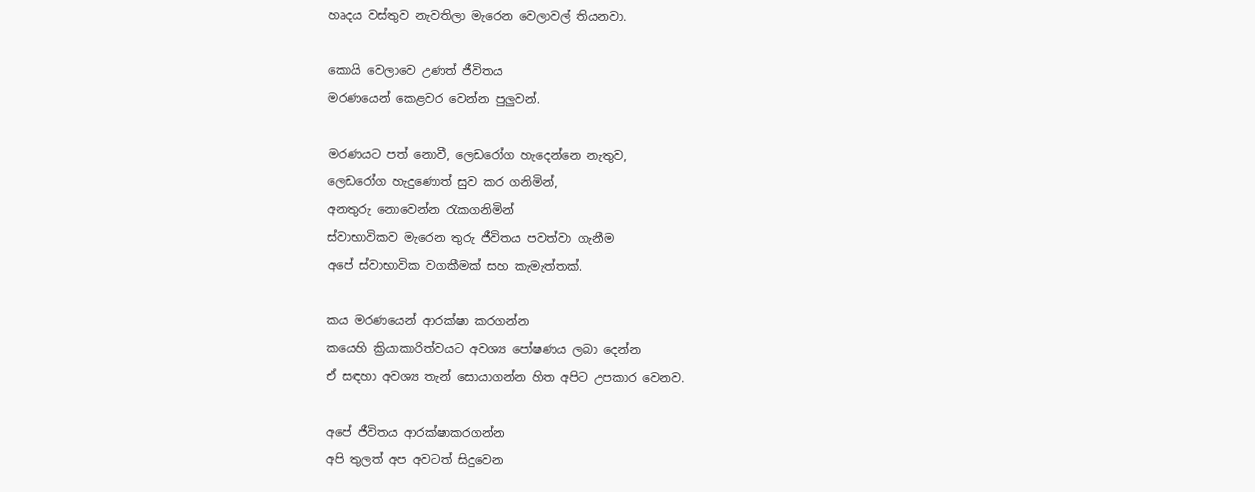හෘදය වස්තුව නැවතිලා මැරෙන වෙලාවල් තියනවා.

කොයි වෙලාවෙ උණත් ජීවිතය
මරණයෙන් කෙළවර වෙන්න පුලුවන්.

මරණයට පත් නොවී, ලෙඩරෝග හැදෙන්නෙ නැතුව,
ලෙඩරෝග හැදුණොත් සුව කර ගනිමින්,
අනතුරු නොවෙන්න රැකගනිමින්
ස්වාභාවිකව මැරෙන තුරු ජීවිතය පවත්වා ගැනීම
අපේ ස්වාභාවික වගකීමක් සහ කැමැත්තක්.

කය මරණයෙන් ආරක්ෂා කරගන්න
කයෙහි ක්‍රියාකාරිත්වයට අවශ්‍ය පෝෂණය ලබා දෙන්න
ඒ සඳහා අවශ්‍ය තැන් සොයාගන්න හිත අපිට උපකාර වෙනව.

අපේ ජීවිතය ආරක්ෂාකරගන්න
අපි තුලත් අප අවටත් සිදුවෙන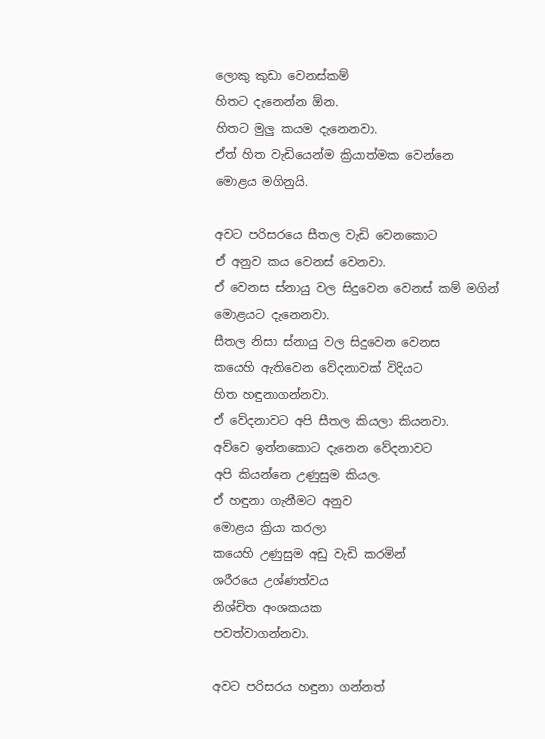ලොකු කුඩා වෙනස්කම්
හිතට දැනෙන්න ඕන.
හිතට මුලු කයම දැනෙනවා.
ඒත් හිත වැඩියෙන්ම ක්‍රියාත්මක වෙන්නෙ
මොළය මගිනුයි.

අවට පරිසරයෙ සීතල වැඩි වෙනකොට
ඒ අනුව කය වෙනස් වෙනවා.
ඒ වෙනස ස්නායු වල සිදුවෙන වෙනස් කම් මගින්
මොළයට දැනෙනවා.
සීතල නිසා ස්නායු වල සිදුවෙන වෙනස
කයෙහි ඇතිවෙන වේදනාවක් විදියට
හිත හඳුනාගන්නවා.
ඒ වේදනාවට අපි සීතල කියලා කියනවා.
අව්වෙ ඉන්නකොට දැනෙන වේදනාවට
අපි කියන්නෙ උණුසුම කියල.
ඒ හඳුනා ගැනීමට අනුව
මොළය ක්‍රියා කරලා
කයෙහි උණුසුම අඩු වැඩි කරමින්
ශරීරයෙ උශ්ණත්වය
නිශ්‍චිත අංශකයක
පවත්වාගන්නවා.

අවට පරිසරය හඳුනා ගන්නත්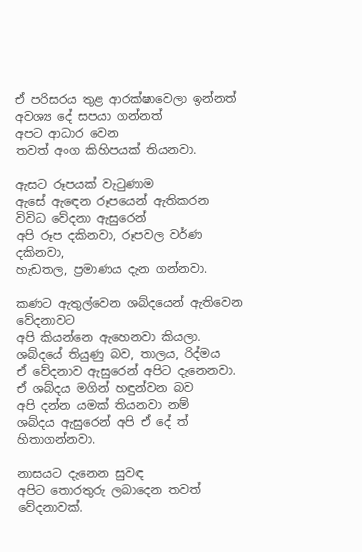ඒ පරිසරය තුළ ආරක්ෂාවෙලා ඉන්නත්
අවශ්‍ය දේ සපයා ගන්නත්
අපට ආධාර වෙන
තවත් අංග කිහිපයක් තියනවා.

ඇසට රූපයක් වැටුණාම
ඇසේ ඇඳෙන රූපයෙන් ඇතිකරන
විවිධ වේදනා ඇසුරෙන්
අපි රූප දකිනවා, රූපවල වර්ණ දකිනවා,
හැඩතල, ප්‍රමාණය දැන ගන්නවා.

කණට ඇතුල්වෙන ශබ්දයෙන් ඇතිවෙන වේදනාවට
අපි කියන්නෙ ඇහෙනවා කියලා.
ශබ්දයේ තියුණු බව, තාලය, රිද්මය
ඒ වේදනාව ඇසුරෙන් අපිට දැනෙනවා.
ඒ ශබ්දය මගින් හඳුන්වන බව
අපි දන්න යමක් තියනවා නම්
ශබ්දය ඇසුරෙන් අපි ඒ දේ ත් හිතාගන්නවා.

නාසයට දැනෙන සුවඳ
අපිට තොරතුරු ලබාදෙන තවත් වේදනාවක්.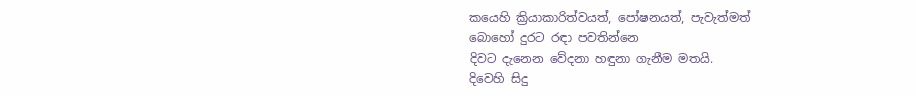කයෙහි ක්‍රියාකාරිත්වයත්, පෝෂනයත්, පැවැත්මත්
බොහෝ දුරට රඳා පවතින්නෙ
දිවට දැනෙන වේදනා හඳුනා ගැනීම මතයි.
දිවෙහි සිදු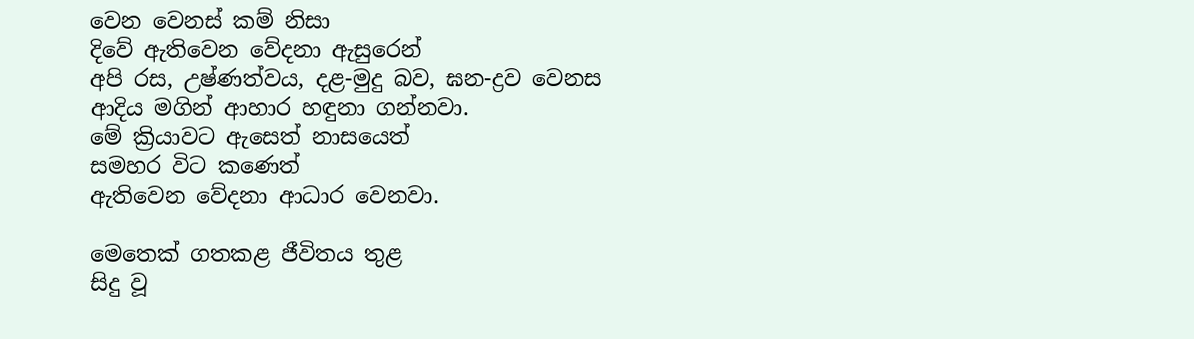වෙන වෙනස් කම් නිසා
දිවේ ඇතිවෙන වේදනා ඇසුරෙන්
අපි රස, උෂ්ණත්වය, දළ-මුදු බව, ඝන-ද්‍රව වෙනස
ආදිය මගින් ආහාර හඳුනා ගන්නවා.
මේ ක්‍රියාවට ඇසෙත් නාසයෙත්
සමහර විට කණෙත්
ඇතිවෙන වේදනා ආධාර වෙනවා.

මෙතෙක් ගතකළ ජීවිතය තුළ
සිදු වූ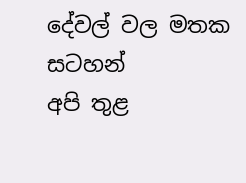දේවල් වල මතක සටහන්
අපි තුළ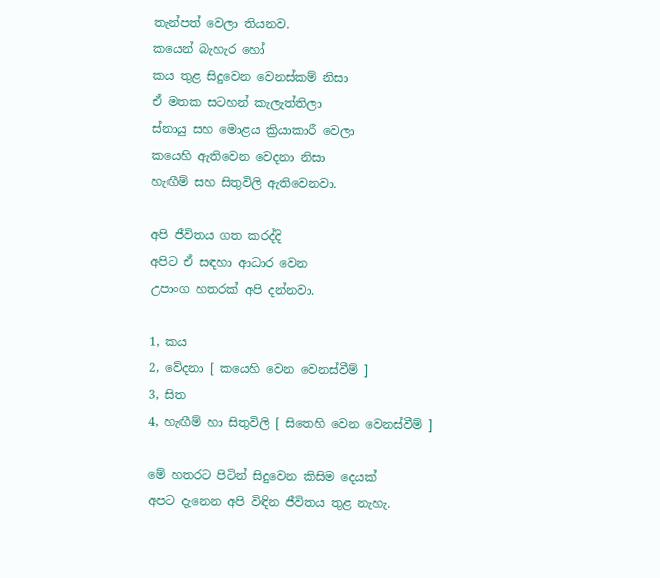තැන්පත් වෙලා තියනව.
කයෙන් බැහැර හෝ
කය තුළ සිදුවෙන වෙනස්කම් නිසා
ඒ මතක සටහන් කැලැත්තිලා
ස්නායු සහ මොළය ක්‍රියාකාරී වෙලා
කයෙහි ඇතිවෙන වෙදනා නිසා
හැඟීම් සහ සිතුවිලි ඇතිවෙනවා.

අපි ජීවිතය ගත කරද්දි
අපිට ඒ සඳහා ආධාර වෙන
උපාංග හතරක් අපි දන්නවා.

1, කය
2, වේදනා [ කයෙහි වෙන වෙනස්වීම් ]
3, සිත
4, හැඟීම් හා සිතුවිලි [ සිතෙහි වෙන වෙනස්වීම් ]

මේ හතරට පිටින් සිදුවෙන කිසිම දෙයක්
අපට දැනෙන අපි විඳින ජීවිතය තුළ නැහැ.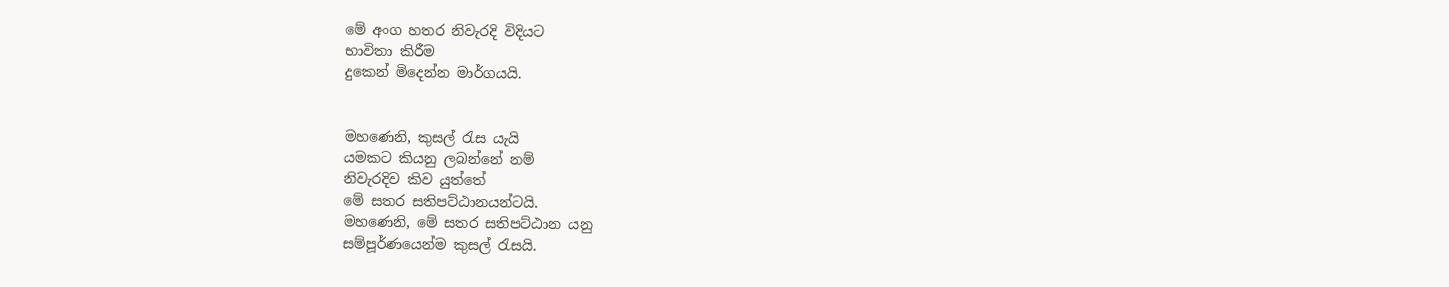මේ අංග හතර නිවැරදි විදියට
භාවිතා කිරීම
දුකෙන් මිදෙන්න මාර්ගයයි.


මහණෙනි, කුසල් රැස යැයි
යමකට කියනු ලබන්නේ නම්
නිවැරදිව කිව යුත්තේ
මේ සතර සතිපට්ඨානයන්ටයි.
මහණෙනි, මේ සතර සතිපට්ඨාන යනු
සම්පූර්ණයෙන්ම කුසල් රැසයි.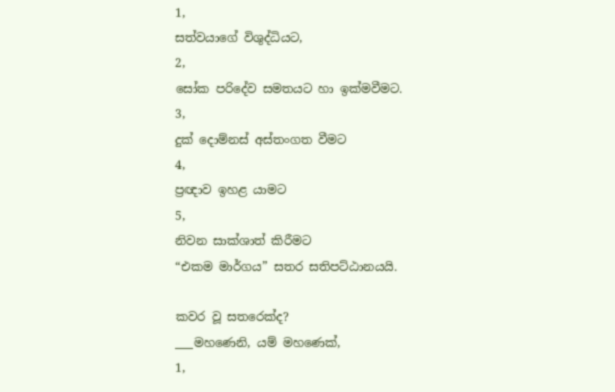1,
සත්වයාගේ විශුද්ධියට,
2,
සෝක පරිදේව සමතයට හා ඉක්මවීමට.
3,
දුක් දොම්නස් අස්තංගත වීමට
4,
ප්‍රඥාව ඉහළ යාමට
5,
නිවන සාක්ශාත් කිරීමට
“එකම මාර්ගය” සතර සතිපට්ඨානයයි.

කවර වූ සතරෙක්ද?
___මහණෙනි, යම් මහණෙක්,
1,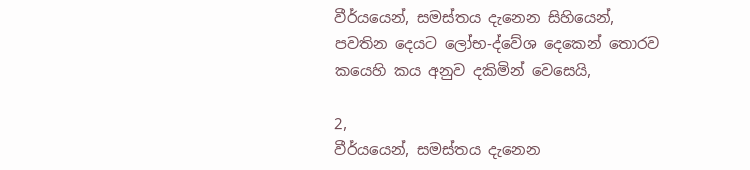වීර්යයෙන්, සමස්තය දැනෙන සිහියෙන්,
පවතින දෙයට ලෝභ-ද්වේශ දෙකෙන් තොරව
කයෙහි කය අනුව දකිමින් වෙසෙයි,

2,
වීර්යයෙන්, සමස්තය දැනෙන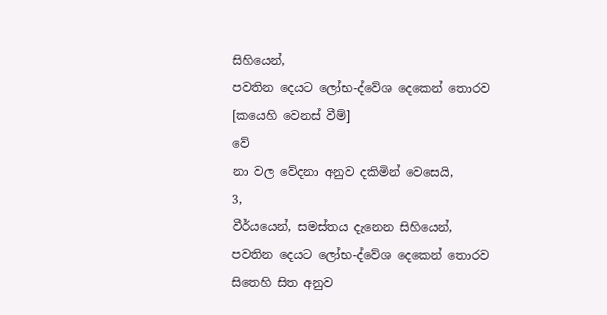සිහියෙන්,
පවතින දෙයට ලෝභ-ද්වේශ දෙකෙන් තොරව
[කයෙහි වෙනස් වීම්]
වේ
නා වල වේදනා අනුව දකිමින් වෙසෙයි,
3,
වීර්යයෙන්, සමස්තය දැනෙන සිහියෙන්,
පවතින දෙයට ලෝභ-ද්වේශ දෙකෙන් තොරව
සිතෙහි සිත අනුව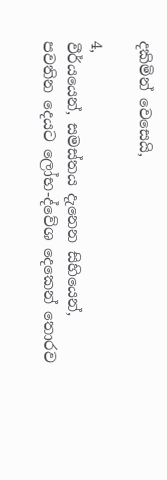දකිමින් වෙසෙයි,

4,
වීර්යයෙන්, සමස්තය දැනෙන සිහියෙන්,
පවතින දෙයට ලෝභ-ද්වේශ දෙකෙන් තොරව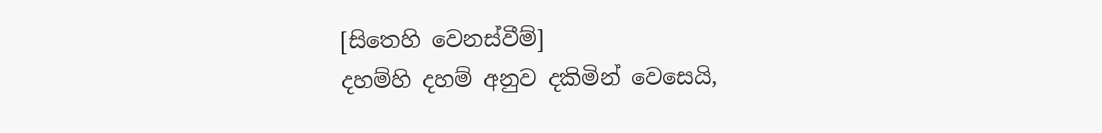[සිතෙහි වෙනස්වීම්]
දහම්හි දහම් අනුව දකිමින් වෙසෙයි,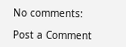No comments:

Post a Comment